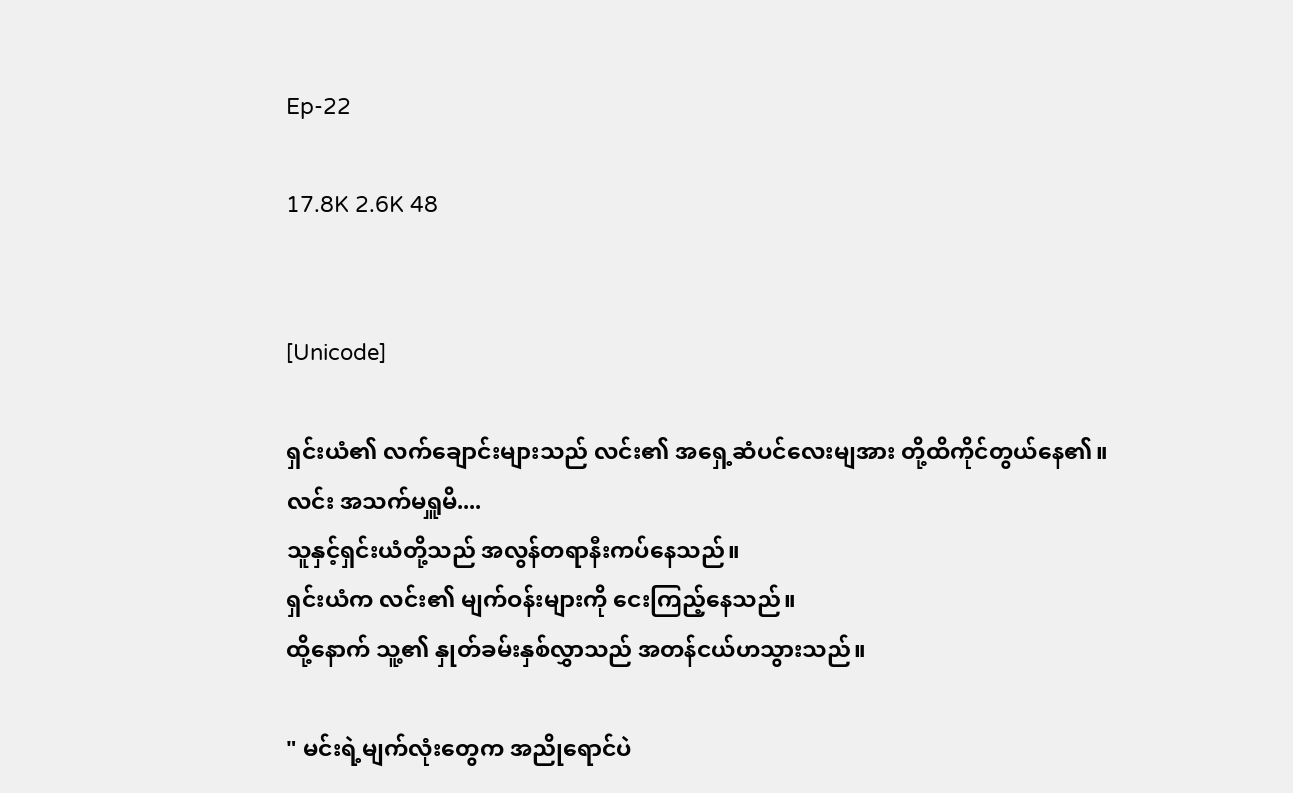Ep-22

17.8K 2.6K 48


[Unicode]

ရှင်းယံ၏ လက်ချောင်းများသည် လင်း၏ အရှေ့ဆံပင်လေးမျအား တို့ထိကိုင်တွယ်နေ၏။ လင်း အသက်မရှူမိ....
သူနှင့်ရှင်းယံတို့သည် အလွန်တရာနီးကပ်နေသည်။
ရှင်းယံက လင်း၏ မျက်ဝန်းများကို ငေးကြည့်နေသည်။
ထို့နောက် သူ့၏ နှုတ်ခမ်းနှစ်လွှာသည် အတန်ငယ်ဟသွားသည်။

" မင်းရဲ့မျက်လုံးတွေက အညိုရောင်ပဲ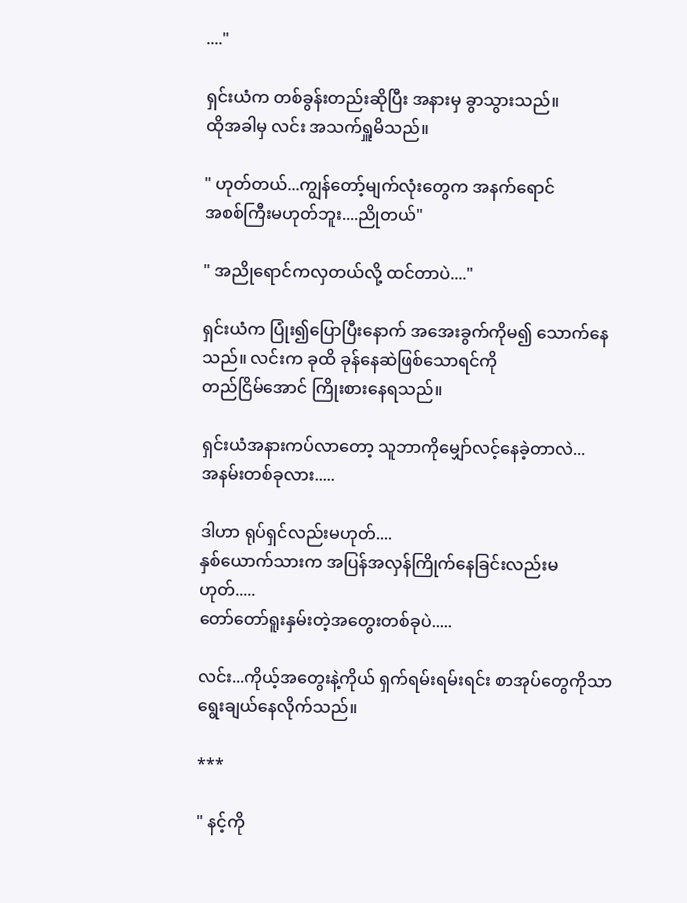...."

ရှင်းယံက တစ်ခွန်းတည်းဆိုပြီး အနားမှ ခွာသွားသည်။
ထိုအခါမှ လင်း အသက်ရှူမိသည်။

" ဟုတ်တယ်...ကျွန်တော့်မျက်လုံးတွေက အနက်ရောင်
အစစ်ကြီးမဟုတ်ဘူး....ညိုတယ်"

" အညိုရောင်ကလှတယ်လို့ ထင်တာပဲ...."

ရှင်းယံက ပြုံး၍ပြောပြီးနောက် အအေးခွက်ကိုမ၍ သောက်နေသည်။ လင်းက ခုထိ ခုန်နေဆဲဖြစ်သောရင်ကို
တည်ငြိမ်အောင် ကြိုးစားနေရသည်။

ရှင်းယံအနားကပ်လာတော့ သူဘာကိုမျှော်လင့်နေခဲ့တာလဲ...
အနမ်းတစ်ခုလား.....

ဒါဟာ ရုပ်ရှင်လည်းမဟုတ်....
နှစ်ယောက်သားက အပြန်အလှန်ကြိုက်နေခြင်းလည်းမဟုတ်.....
တော်တော်ရူးနှမ်းတဲ့အတွေးတစ်ခုပဲ.....

လင်း...ကိုယ့်အတွေးနဲ့ကိုယ် ရှက်ရမ်းရမ်းရင်း စာအုပ်တွေကိုသာရွေးချယ်နေလိုက်သည်။

***

" နင့်ကို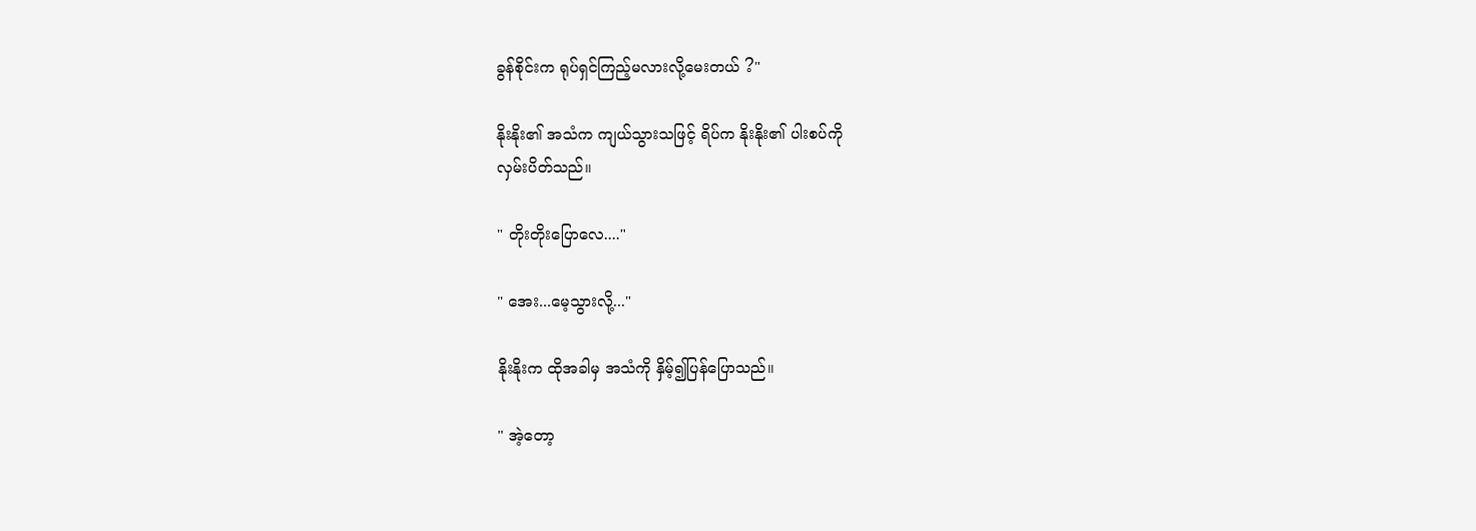ခွန်စိုင်းက ရုပ်ရှင်ကြည့်မလားလို့မေးတယ် ?"

နိုးနိုး၏ အသံက ကျယ်သွားသဖြင့် ရိပ်က နိုးနိုး၏ ပါးစပ်ကို
လှမ်းပိတ်သည်။

" တိုးတိုးပြောလေ...."

" အေး...မေ့သွားလို့..."

နိုးနိုးက ထိုအခါမှ အသံကို နှိမ့်၍ပြန်ပြောသည်။

" အဲ့တော့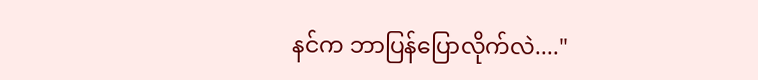နင်က ဘာပြန်ပြောလိုက်လဲ...."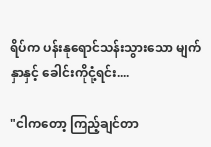ရိပ်က ပန်းနုရောင်သန်းသွားသော မျက်နှာနှင့် ခေါင်းကိုငုံ့ရင်း....

"ငါကတော့ ကြည့်ချင်တာ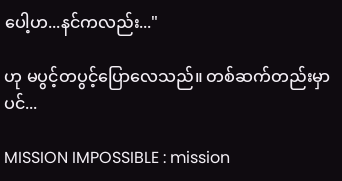ပေါ့ဟ...နင်ကလည်း..."

ဟု မပွင့်တပွင့်ပြောလေသည်။ တစ်ဆက်တည်းမှာပင်...

MISSION IMPOSSIBLE : mission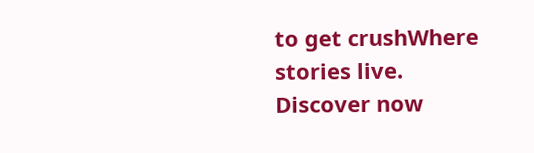to get crushWhere stories live. Discover now